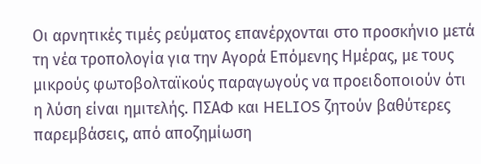Οι αρνητικές τιμές ρεύματος επανέρχονται στο προσκήνιο μετά τη νέα τροπολογία για την Αγορά Επόμενης Ημέρας, με τους μικρούς φωτοβολταϊκούς παραγωγούς να προειδοποιούν ότι η λύση είναι ημιτελής. ΠΣΑΦ και HELIOS ζητούν βαθύτερες παρεμβάσεις, από αποζημίωση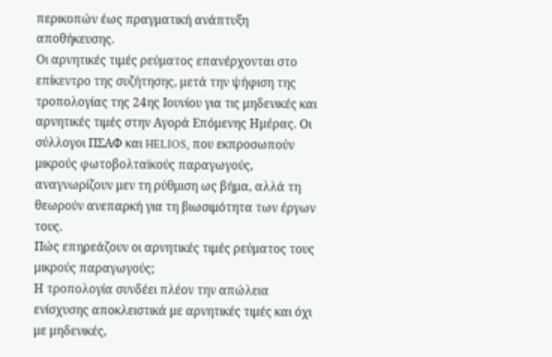περικοπών έως πραγματική ανάπτυξη αποθήκευσης.
Οι αρνητικές τιμές ρεύματος επανέρχονται στο επίκεντρο της συζήτησης, μετά την ψήφιση της τροπολογίας της 24ης Ιουνίου για τις μηδενικές και αρνητικές τιμές στην Αγορά Επόμενης Ημέρας. Οι σύλλογοι ΠΣΑΦ και HELIOS, που εκπροσωπούν μικρούς φωτοβολταϊκούς παραγωγούς, αναγνωρίζουν μεν τη ρύθμιση ως βήμα, αλλά τη θεωρούν ανεπαρκή για τη βιωσιμότητα των έργων τους.
Πώς επηρεάζουν οι αρνητικές τιμές ρεύματος τους μικρούς παραγωγούς;
Η τροπολογία συνδέει πλέον την απώλεια ενίσχυσης αποκλειστικά με αρνητικές τιμές και όχι με μηδενικές,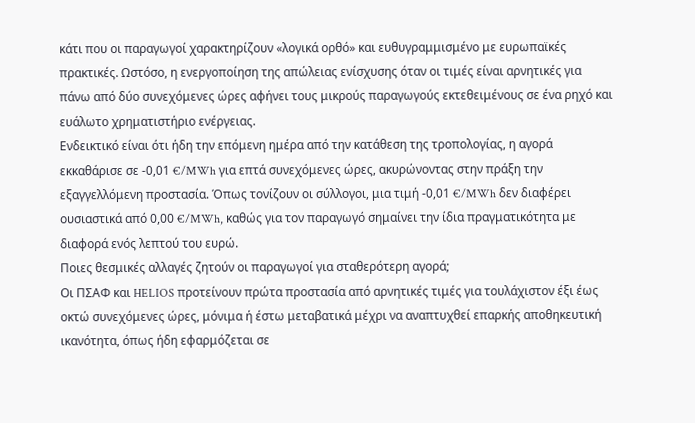κάτι που οι παραγωγοί χαρακτηρίζουν «λογικά ορθό» και ευθυγραμμισμένο με ευρωπαϊκές πρακτικές. Ωστόσο, η ενεργοποίηση της απώλειας ενίσχυσης όταν οι τιμές είναι αρνητικές για πάνω από δύο συνεχόμενες ώρες αφήνει τους μικρούς παραγωγούς εκτεθειμένους σε ένα ρηχό και ευάλωτο χρηματιστήριο ενέργειας.
Ενδεικτικό είναι ότι ήδη την επόμενη ημέρα από την κατάθεση της τροπολογίας, η αγορά εκκαθάρισε σε -0,01 €/MWh για επτά συνεχόμενες ώρες, ακυρώνοντας στην πράξη την εξαγγελλόμενη προστασία. Όπως τονίζουν οι σύλλογοι, μια τιμή -0,01 €/MWh δεν διαφέρει ουσιαστικά από 0,00 €/MWh, καθώς για τον παραγωγό σημαίνει την ίδια πραγματικότητα με διαφορά ενός λεπτού του ευρώ.
Ποιες θεσμικές αλλαγές ζητούν οι παραγωγοί για σταθερότερη αγορά;
Οι ΠΣΑΦ και HELIOS προτείνουν πρώτα προστασία από αρνητικές τιμές για τουλάχιστον έξι έως οκτώ συνεχόμενες ώρες, μόνιμα ή έστω μεταβατικά μέχρι να αναπτυχθεί επαρκής αποθηκευτική ικανότητα, όπως ήδη εφαρμόζεται σε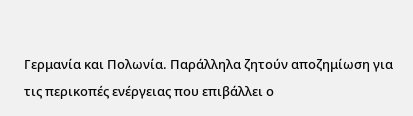Γερμανία και Πολωνία. Παράλληλα ζητούν αποζημίωση για τις περικοπές ενέργειας που επιβάλλει ο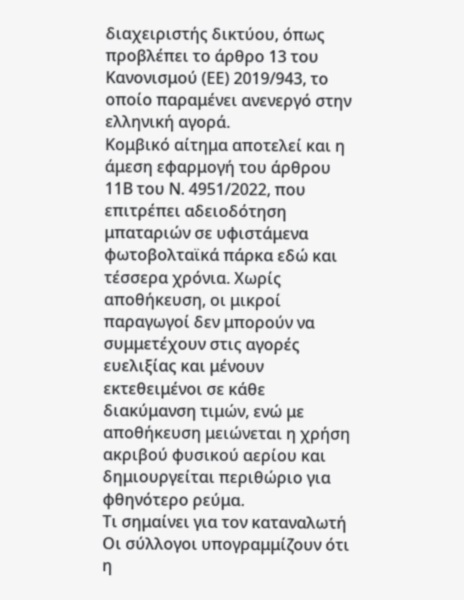διαχειριστής δικτύου, όπως προβλέπει το άρθρο 13 του Κανονισμού (ΕΕ) 2019/943, το οποίο παραμένει ανενεργό στην ελληνική αγορά.
Κομβικό αίτημα αποτελεί και η άμεση εφαρμογή του άρθρου 11Β του Ν. 4951/2022, που επιτρέπει αδειοδότηση μπαταριών σε υφιστάμενα φωτοβολταϊκά πάρκα εδώ και τέσσερα χρόνια. Χωρίς αποθήκευση, οι μικροί παραγωγοί δεν μπορούν να συμμετέχουν στις αγορές ευελιξίας και μένουν εκτεθειμένοι σε κάθε διακύμανση τιμών, ενώ με αποθήκευση μειώνεται η χρήση ακριβού φυσικού αερίου και δημιουργείται περιθώριο για φθηνότερο ρεύμα.
Τι σημαίνει για τον καταναλωτή
Οι σύλλογοι υπογραμμίζουν ότι η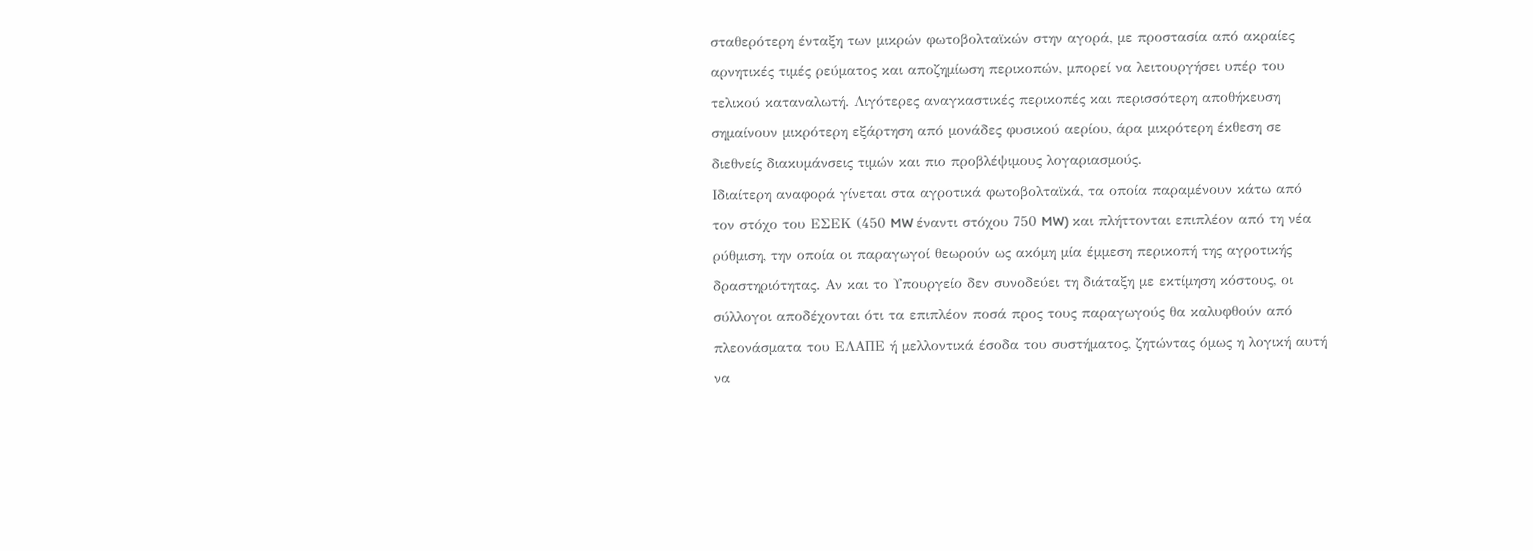σταθερότερη ένταξη των μικρών φωτοβολταϊκών στην αγορά, με προστασία από ακραίες αρνητικές τιμές ρεύματος και αποζημίωση περικοπών, μπορεί να λειτουργήσει υπέρ του τελικού καταναλωτή. Λιγότερες αναγκαστικές περικοπές και περισσότερη αποθήκευση σημαίνουν μικρότερη εξάρτηση από μονάδες φυσικού αερίου, άρα μικρότερη έκθεση σε διεθνείς διακυμάνσεις τιμών και πιο προβλέψιμους λογαριασμούς.
Ιδιαίτερη αναφορά γίνεται στα αγροτικά φωτοβολταϊκά, τα οποία παραμένουν κάτω από τον στόχο του ΕΣΕΚ (450 MW έναντι στόχου 750 MW) και πλήττονται επιπλέον από τη νέα ρύθμιση, την οποία οι παραγωγοί θεωρούν ως ακόμη μία έμμεση περικοπή της αγροτικής δραστηριότητας. Αν και το Υπουργείο δεν συνοδεύει τη διάταξη με εκτίμηση κόστους, οι σύλλογοι αποδέχονται ότι τα επιπλέον ποσά προς τους παραγωγούς θα καλυφθούν από πλεονάσματα του ΕΛΑΠΕ ή μελλοντικά έσοδα του συστήματος, ζητώντας όμως η λογική αυτή να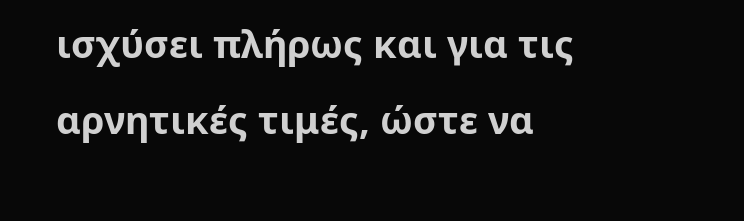ισχύσει πλήρως και για τις αρνητικές τιμές, ώστε να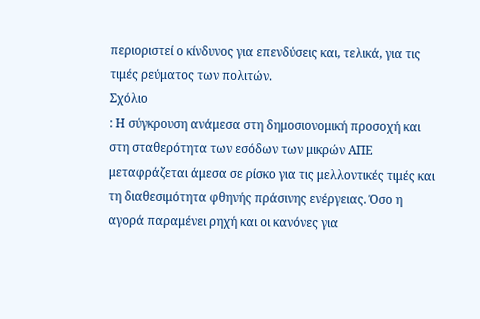περιοριστεί ο κίνδυνος για επενδύσεις και, τελικά, για τις τιμές ρεύματος των πολιτών.
Σχόλιο
: Η σύγκρουση ανάμεσα στη δημοσιονομική προσοχή και στη σταθερότητα των εσόδων των μικρών ΑΠΕ μεταφράζεται άμεσα σε ρίσκο για τις μελλοντικές τιμές και τη διαθεσιμότητα φθηνής πράσινης ενέργειας. Όσο η αγορά παραμένει ρηχή και οι κανόνες για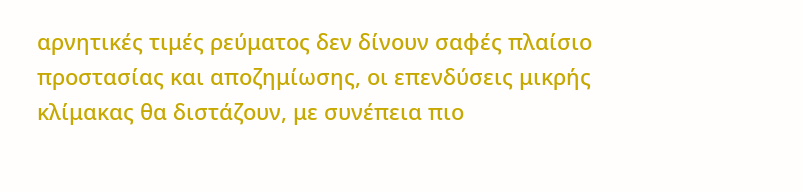αρνητικές τιμές ρεύματος δεν δίνουν σαφές πλαίσιο προστασίας και αποζημίωσης, οι επενδύσεις μικρής κλίμακας θα διστάζουν, με συνέπεια πιο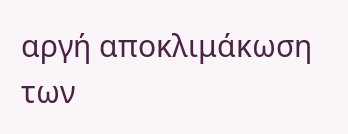αργή αποκλιμάκωση των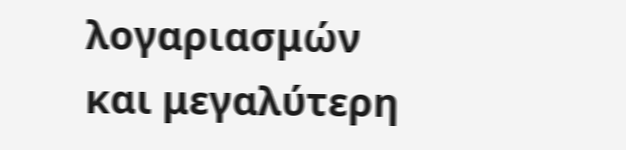λογαριασμών και μεγαλύτερη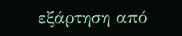εξάρτηση από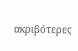ακριβότερες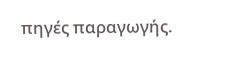πηγές παραγωγής.